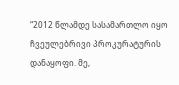“2012 წლამდე სასამართლო იყო ჩვეულებრივი პროკურატურის დანაყოფი. მე,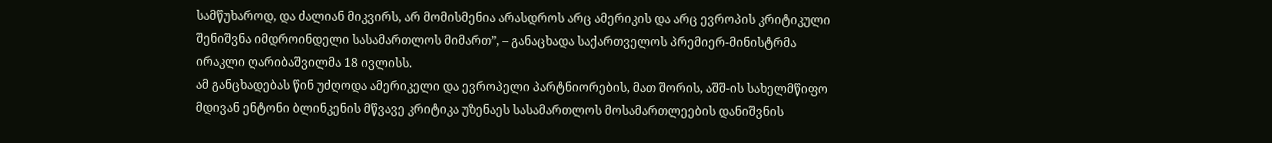სამწუხაროდ, და ძალიან მიკვირს, არ მომისმენია არასდროს არც ამერიკის და არც ევროპის კრიტიკული შენიშვნა იმდროინდელი სასამართლოს მიმართ”, – განაცხადა საქართველოს პრემიერ-მინისტრმა ირაკლი ღარიბაშვილმა 18 ივლისს.
ამ განცხადებას წინ უძღოდა ამერიკელი და ევროპელი პარტნიორების, მათ შორის, აშშ-ის სახელმწიფო მდივან ენტონი ბლინკენის მწვავე კრიტიკა უზენაეს სასამართლოს მოსამართლეების დანიშვნის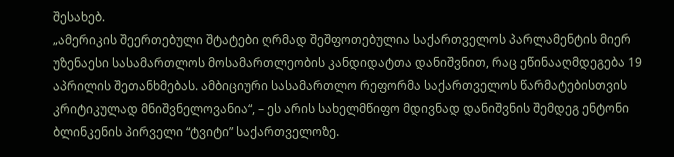შესახებ.
„ამერიკის შეერთებული შტატები ღრმად შეშფოთებულია საქართველოს პარლამენტის მიერ უზენაესი სასამართლოს მოსამართლეობის კანდიდატთა დანიშვნით, რაც ეწინააღმდეგება 19 აპრილის შეთანხმებას. ამბიციური სასამართლო რეფორმა საქართველოს წარმატებისთვის კრიტიკულად მნიშვნელოვანია“, – ეს არის სახელმწიფო მდივნად დანიშვნის შემდეგ ენტონი ბლინკენის პირველი “ტვიტი” საქართველოზე.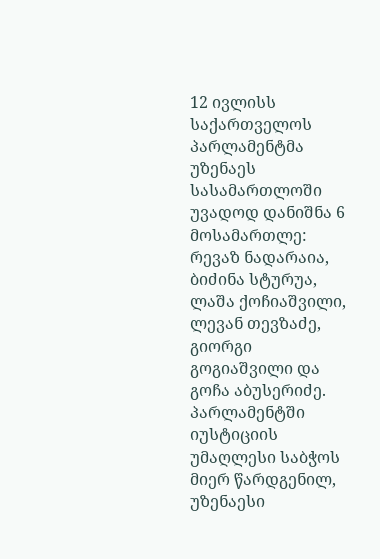12 ივლისს საქართველოს პარლამენტმა უზენაეს სასამართლოში უვადოდ დანიშნა 6 მოსამართლე: რევაზ ნადარაია, ბიძინა სტურუა, ლაშა ქოჩიაშვილი, ლევან თევზაძე, გიორგი გოგიაშვილი და გოჩა აბუსერიძე.
პარლამენტში იუსტიციის უმაღლესი საბჭოს მიერ წარდგენილ, უზენაესი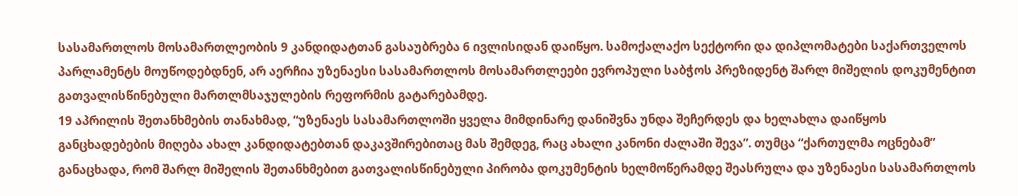სასამართლოს მოსამართლეობის 9 კანდიდატთან გასაუბრება 6 ივლისიდან დაიწყო. სამოქალაქო სექტორი და დიპლომატები საქართველოს პარლამენტს მოუწოდებდნენ, არ აერჩია უზენაესი სასამართლოს მოსამართლეები ევროპული საბჭოს პრეზიდენტ შარლ მიშელის დოკუმენტით გათვალისწინებული მართლმსაჯულების რეფორმის გატარებამდე.
19 აპრილის შეთანხმების თანახმად, “უზენაეს სასამართლოში ყველა მიმდინარე დანიშვნა უნდა შეჩერდეს და ხელახლა დაიწყოს განცხადებების მიღება ახალ კანდიდატებთან დაკავშირებითაც მას შემდეგ, რაც ახალი კანონი ძალაში შევა”. თუმცა “ქართულმა ოცნებამ” განაცხადა, რომ შარლ მიშელის შეთანხმებით გათვალისწინებული პირობა დოკუმენტის ხელმოწერამდე შეასრულა და უზენაესი სასამართლოს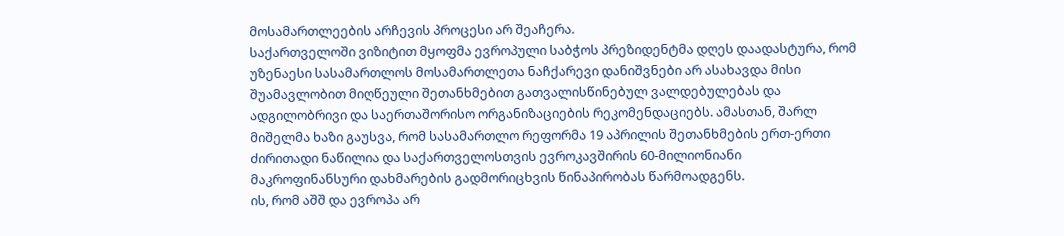მოსამართლეების არჩევის პროცესი არ შეაჩერა.
საქართველოში ვიზიტით მყოფმა ევროპული საბჭოს პრეზიდენტმა დღეს დაადასტურა, რომ უზენაესი სასამართლოს მოსამართლეთა ნაჩქარევი დანიშვნები არ ასახავდა მისი შუამავლობით მიღწეული შეთანხმებით გათვალისწინებულ ვალდებულებას და ადგილობრივი და საერთაშორისო ორგანიზაციების რეკომენდაციებს. ამასთან, შარლ მიშელმა ხაზი გაუსვა, რომ სასამართლო რეფორმა 19 აპრილის შეთანხმების ერთ-ერთი ძირითადი ნაწილია და საქართველოსთვის ევროკავშირის 60-მილიონიანი მაკროფინანსური დახმარების გადმორიცხვის წინაპირობას წარმოადგენს.
ის, რომ აშშ და ევროპა არ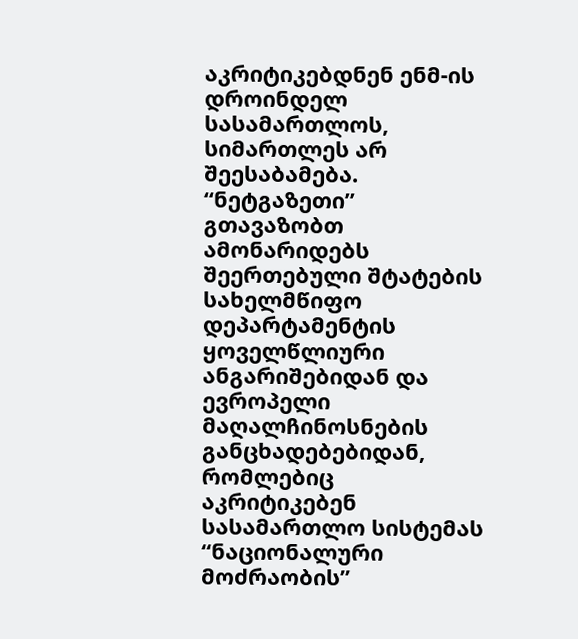აკრიტიკებდნენ ენმ-ის დროინდელ სასამართლოს, სიმართლეს არ შეესაბამება.
“ნეტგაზეთი” გთავაზობთ ამონარიდებს შეერთებული შტატების სახელმწიფო დეპარტამენტის ყოველწლიური ანგარიშებიდან და ევროპელი მაღალჩინოსნების განცხადებებიდან, რომლებიც აკრიტიკებენ სასამართლო სისტემას “ნაციონალური მოძრაობის”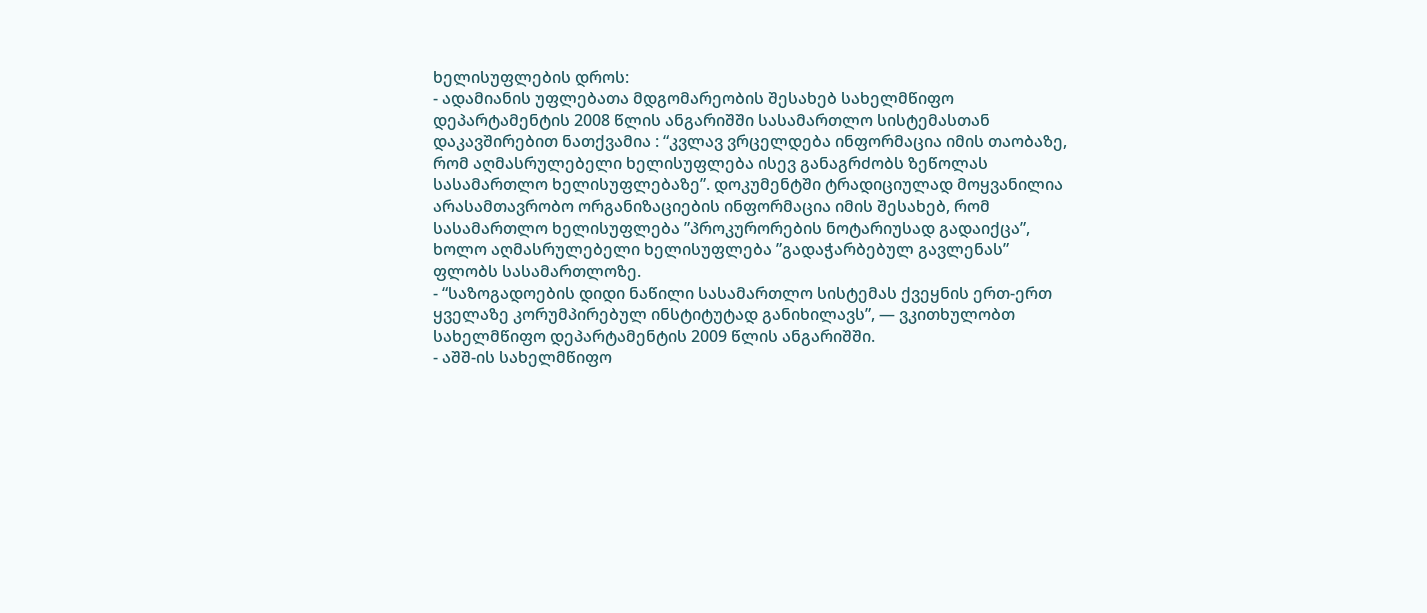ხელისუფლების დროს:
- ადამიანის უფლებათა მდგომარეობის შესახებ სახელმწიფო დეპარტამენტის 2008 წლის ანგარიშში სასამართლო სისტემასთან დაკავშირებით ნათქვამია : “კვლავ ვრცელდება ინფორმაცია იმის თაობაზე, რომ აღმასრულებელი ხელისუფლება ისევ განაგრძობს ზეწოლას სასამართლო ხელისუფლებაზე”. დოკუმენტში ტრადიციულად მოყვანილია არასამთავრობო ორგანიზაციების ინფორმაცია იმის შესახებ, რომ სასამართლო ხელისუფლება ”პროკურორების ნოტარიუსად გადაიქცა”, ხოლო აღმასრულებელი ხელისუფლება ”გადაჭარბებულ გავლენას” ფლობს სასამართლოზე.
- “საზოგადოების დიდი ნაწილი სასამართლო სისტემას ქვეყნის ერთ-ერთ ყველაზე კორუმპირებულ ინსტიტუტად განიხილავს”, — ვკითხულობთ სახელმწიფო დეპარტამენტის 2009 წლის ანგარიშში.
- აშშ-ის სახელმწიფო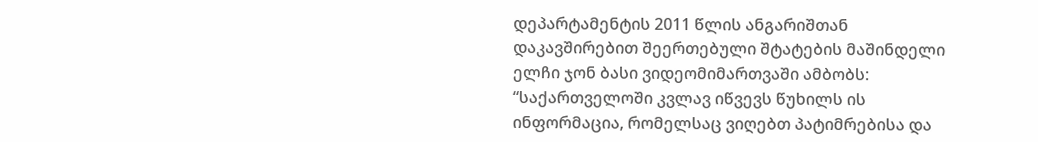დეპარტამენტის 2011 წლის ანგარიშთან დაკავშირებით შეერთებული შტატების მაშინდელი ელჩი ჯონ ბასი ვიდეომიმართვაში ამბობს: “საქართველოში კვლავ იწვევს წუხილს ის ინფორმაცია, რომელსაც ვიღებთ პატიმრებისა და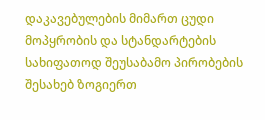დაკავებულების მიმართ ცუდი მოპყრობის და სტანდარტების სახიფათოდ შეუსაბამო პირობების შესახებ ზოგიერთ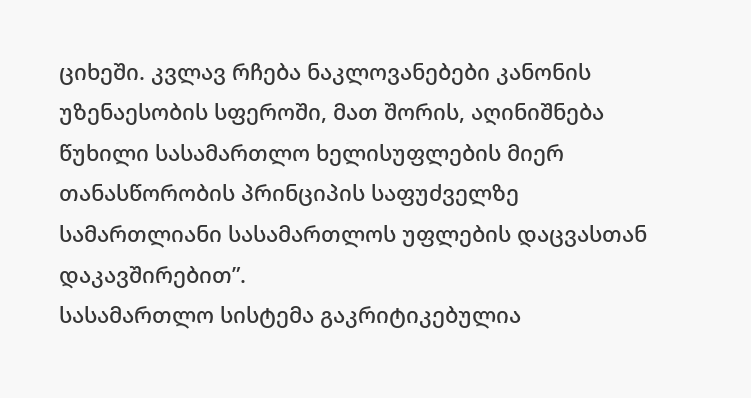ციხეში. კვლავ რჩება ნაკლოვანებები კანონის უზენაესობის სფეროში, მათ შორის, აღინიშნება წუხილი სასამართლო ხელისუფლების მიერ თანასწორობის პრინციპის საფუძველზე სამართლიანი სასამართლოს უფლების დაცვასთან დაკავშირებით”.
სასამართლო სისტემა გაკრიტიკებულია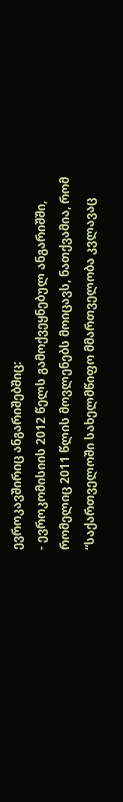ევროკავშირიც ანგარიშებშიც:
- ევროკომისიის 2012 წელს გამოქვეყნებულ ანგარიშში, რომელიც 2011 წლის მოვლენებს მოიცავს, ნათქვამია, რომ “საქართველოში სახელმწიფო მმართველობა კვლავაც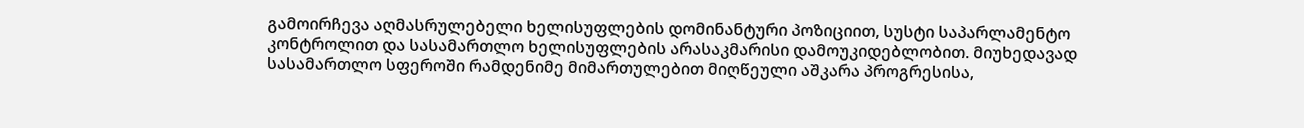გამოირჩევა აღმასრულებელი ხელისუფლების დომინანტური პოზიციით, სუსტი საპარლამენტო კონტროლით და სასამართლო ხელისუფლების არასაკმარისი დამოუკიდებლობით. მიუხედავად სასამართლო სფეროში რამდენიმე მიმართულებით მიღწეული აშკარა პროგრესისა,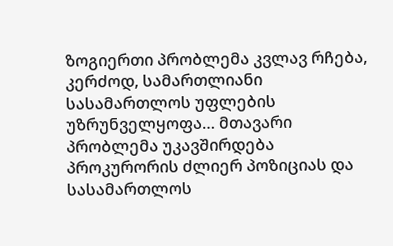ზოგიერთი პრობლემა კვლავ რჩება, კერძოდ, სამართლიანი სასამართლოს უფლების უზრუნველყოფა… მთავარი პრობლემა უკავშირდება პროკურორის ძლიერ პოზიციას და სასამართლოს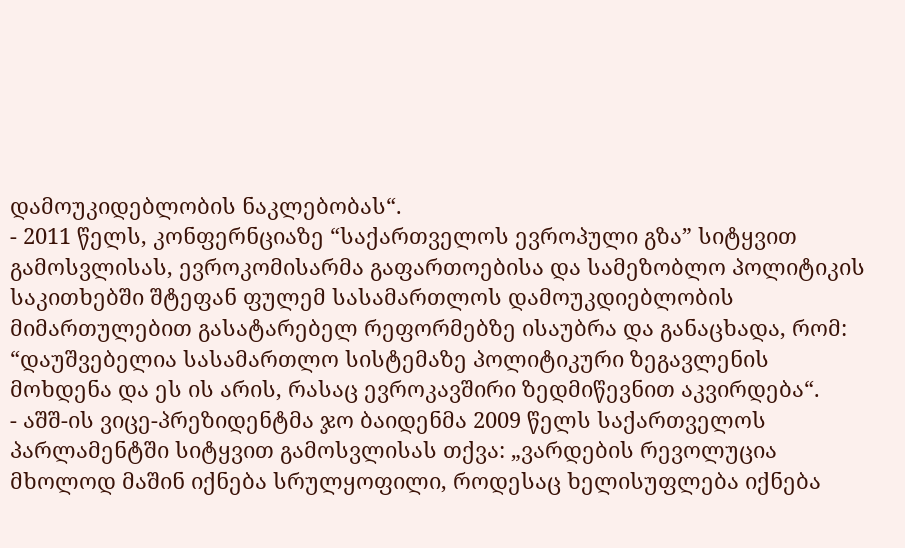დამოუკიდებლობის ნაკლებობას“.
- 2011 წელს, კონფერნციაზე “საქართველოს ევროპული გზა” სიტყვით გამოსვლისას, ევროკომისარმა გაფართოებისა და სამეზობლო პოლიტიკის საკითხებში შტეფან ფულემ სასამართლოს დამოუკდიებლობის მიმართულებით გასატარებელ რეფორმებზე ისაუბრა და განაცხადა, რომ: “დაუშვებელია სასამართლო სისტემაზე პოლიტიკური ზეგავლენის მოხდენა და ეს ის არის, რასაც ევროკავშირი ზედმიწევნით აკვირდება“.
- აშშ-ის ვიცე-პრეზიდენტმა ჯო ბაიდენმა 2009 წელს საქართველოს პარლამენტში სიტყვით გამოსვლისას თქვა: „ვარდების რევოლუცია მხოლოდ მაშინ იქნება სრულყოფილი, როდესაც ხელისუფლება იქნება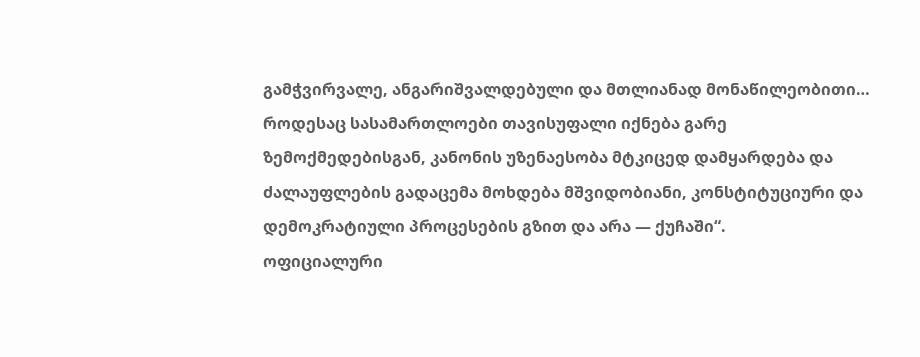გამჭვირვალე, ანგარიშვალდებული და მთლიანად მონაწილეობითი… როდესაც სასამართლოები თავისუფალი იქნება გარე ზემოქმედებისგან, კანონის უზენაესობა მტკიცედ დამყარდება და ძალაუფლების გადაცემა მოხდება მშვიდობიანი, კონსტიტუციური და დემოკრატიული პროცესების გზით და არა — ქუჩაში“.
ოფიციალური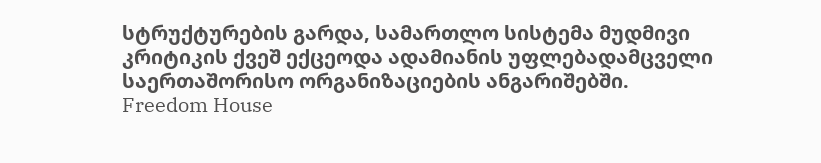სტრუქტურების გარდა, სამართლო სისტემა მუდმივი კრიტიკის ქვეშ ექცეოდა ადამიანის უფლებადამცველი საერთაშორისო ორგანიზაციების ანგარიშებში. Freedom House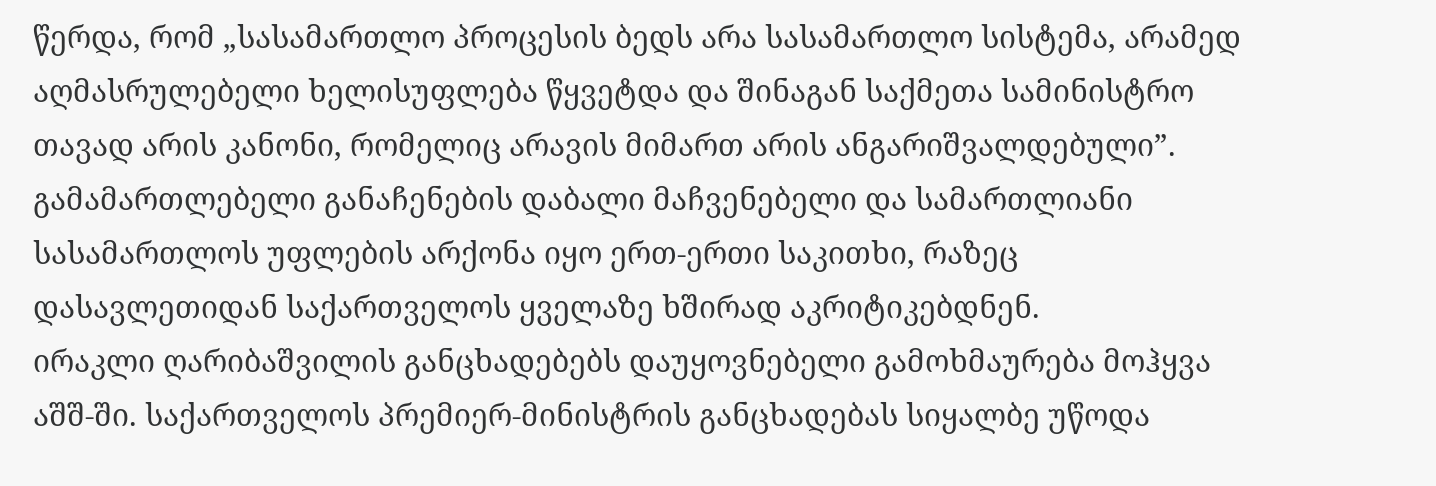წერდა, რომ „სასამართლო პროცესის ბედს არა სასამართლო სისტემა, არამედ აღმასრულებელი ხელისუფლება წყვეტდა და შინაგან საქმეთა სამინისტრო თავად არის კანონი, რომელიც არავის მიმართ არის ანგარიშვალდებული”.
გამამართლებელი განაჩენების დაბალი მაჩვენებელი და სამართლიანი სასამართლოს უფლების არქონა იყო ერთ-ერთი საკითხი, რაზეც დასავლეთიდან საქართველოს ყველაზე ხშირად აკრიტიკებდნენ.
ირაკლი ღარიბაშვილის განცხადებებს დაუყოვნებელი გამოხმაურება მოჰყვა აშშ-ში. საქართველოს პრემიერ-მინისტრის განცხადებას სიყალბე უწოდა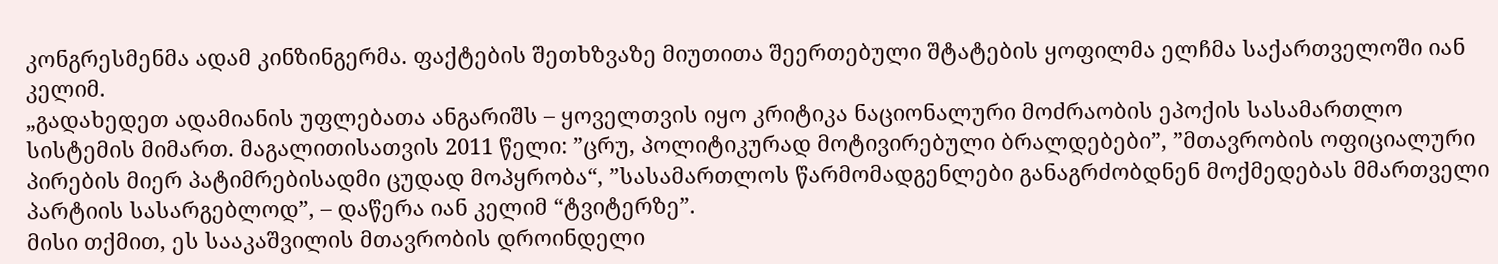კონგრესმენმა ადამ კინზინგერმა. ფაქტების შეთხზვაზე მიუთითა შეერთებული შტატების ყოფილმა ელჩმა საქართველოში იან კელიმ.
„გადახედეთ ადამიანის უფლებათა ანგარიშს – ყოველთვის იყო კრიტიკა ნაციონალური მოძრაობის ეპოქის სასამართლო სისტემის მიმართ. მაგალითისათვის 2011 წელი: ”ცრუ, პოლიტიკურად მოტივირებული ბრალდებები”, ”მთავრობის ოფიციალური პირების მიერ პატიმრებისადმი ცუდად მოპყრობა“, ”სასამართლოს წარმომადგენლები განაგრძობდნენ მოქმედებას მმართველი პარტიის სასარგებლოდ”, – დაწერა იან კელიმ “ტვიტერზე”.
მისი თქმით, ეს სააკაშვილის მთავრობის დროინდელი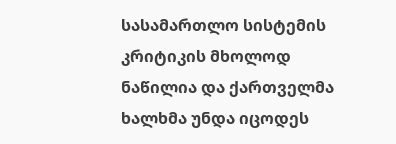სასამართლო სისტემის კრიტიკის მხოლოდ ნაწილია და ქართველმა ხალხმა უნდა იცოდეს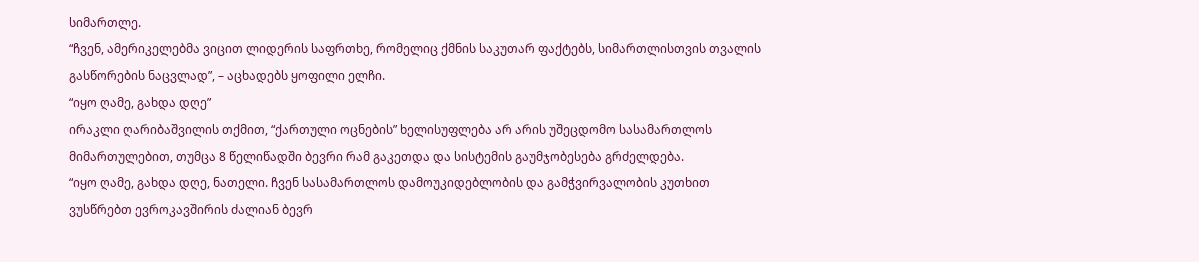სიმართლე.
“ჩვენ, ამერიკელებმა ვიცით ლიდერის საფრთხე, რომელიც ქმნის საკუთარ ფაქტებს, სიმართლისთვის თვალის გასწორების ნაცვლად”, – აცხადებს ყოფილი ელჩი.
“იყო ღამე, გახდა დღე”
ირაკლი ღარიბაშვილის თქმით, “ქართული ოცნების” ხელისუფლება არ არის უშეცდომო სასამართლოს მიმართულებით, თუმცა 8 წელიწადში ბევრი რამ გაკეთდა და სისტემის გაუმჯობესება გრძელდება.
“იყო ღამე, გახდა დღე, ნათელი. ჩვენ სასამართლოს დამოუკიდებლობის და გამჭვირვალობის კუთხით ვუსწრებთ ევროკავშირის ძალიან ბევრ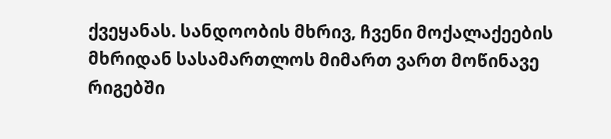ქვეყანას. სანდოობის მხრივ, ჩვენი მოქალაქეების მხრიდან სასამართლოს მიმართ ვართ მოწინავე რიგებში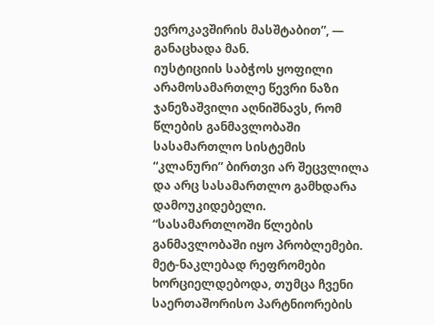ევროკავშირის მასშტაბით”, — განაცხადა მან.
იუსტიციის საბჭოს ყოფილი არამოსამართლე წევრი ნაზი ჯანეზაშვილი აღნიშნავს, რომ წლების განმავლობაში სასამართლო სისტემის “კლანური” ბირთვი არ შეცვლილა და არც სასამართლო გამხდარა დამოუკიდებელი.
“სასამართლოში წლების განმავლობაში იყო პრობლემები. მეტ-ნაკლებად რეფრომები ხორციელდებოდა, თუმცა ჩვენი საერთაშორისო პარტნიორების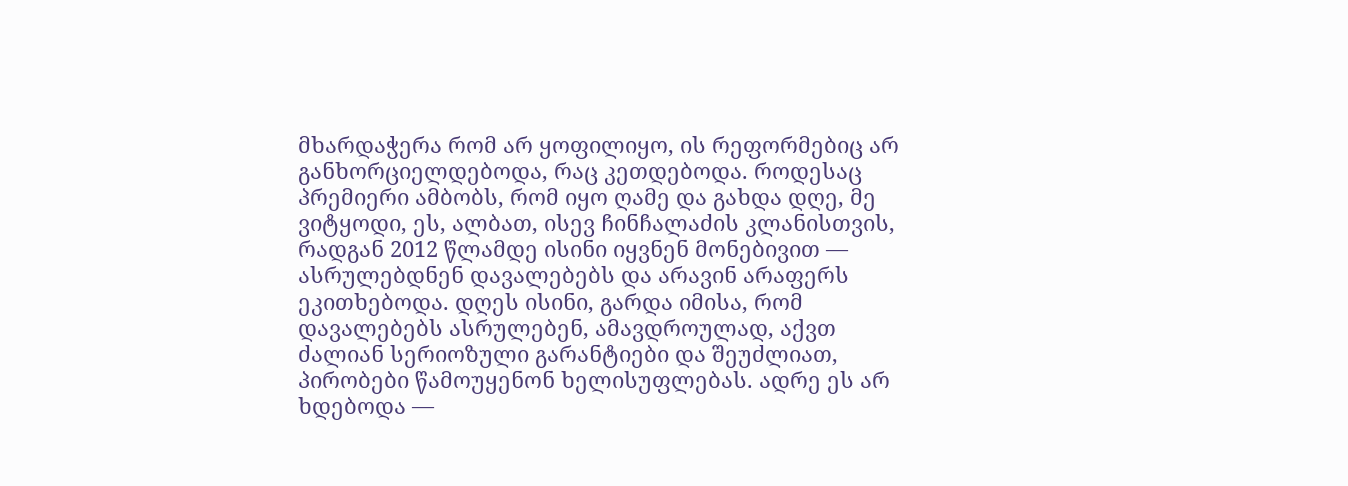მხარდაჭერა რომ არ ყოფილიყო, ის რეფორმებიც არ განხორციელდებოდა, რაც კეთდებოდა. როდესაც პრემიერი ამბობს, რომ იყო ღამე და გახდა დღე, მე ვიტყოდი, ეს, ალბათ, ისევ ჩინჩალაძის კლანისთვის, რადგან 2012 წლამდე ისინი იყვნენ მონებივით — ასრულებდნენ დავალებებს და არავინ არაფერს ეკითხებოდა. დღეს ისინი, გარდა იმისა, რომ დავალებებს ასრულებენ, ამავდროულად, აქვთ ძალიან სერიოზული გარანტიები და შეუძლიათ, პირობები წამოუყენონ ხელისუფლებას. ადრე ეს არ ხდებოდა —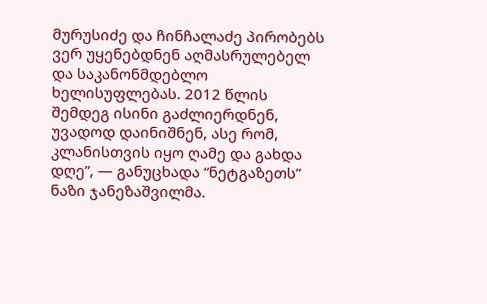მურუსიძე და ჩინჩალაძე პირობებს ვერ უყენებდნენ აღმასრულებელ და საკანონმდებლო ხელისუფლებას. 2012 წლის შემდეგ ისინი გაძლიერდნენ, უვადოდ დაინიშნენ, ასე რომ, კლანისთვის იყო ღამე და გახდა დღე”, — განუცხადა “ნეტგაზეთს” ნაზი ჯანეზაშვილმა.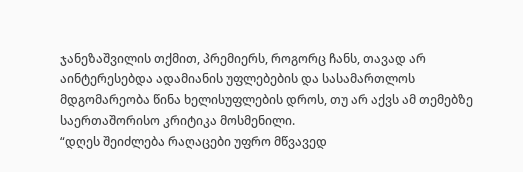ჯანეზაშვილის თქმით, პრემიერს, როგორც ჩანს, თავად არ აინტერესებდა ადამიანის უფლებების და სასამართლოს მდგომარეობა წინა ხელისუფლების დროს, თუ არ აქვს ამ თემებზე საერთაშორისო კრიტიკა მოსმენილი.
“დღეს შეიძლება რაღაცები უფრო მწვავედ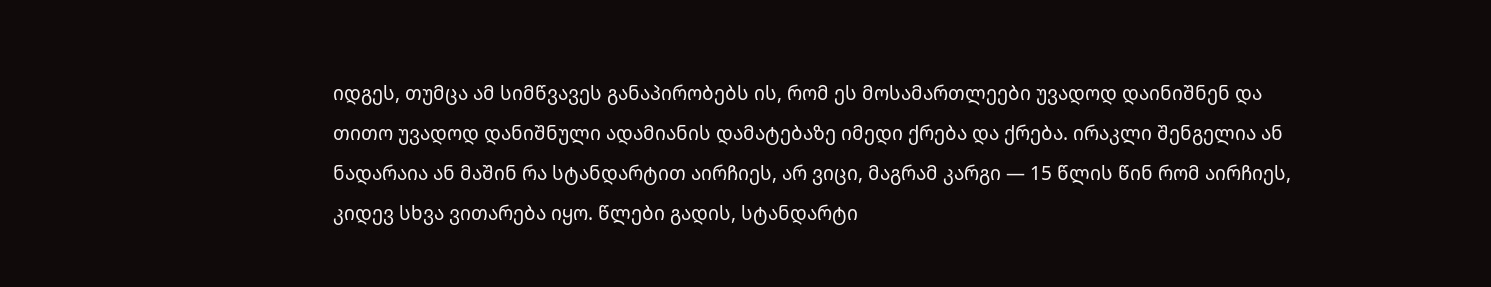იდგეს, თუმცა ამ სიმწვავეს განაპირობებს ის, რომ ეს მოსამართლეები უვადოდ დაინიშნენ და თითო უვადოდ დანიშნული ადამიანის დამატებაზე იმედი ქრება და ქრება. ირაკლი შენგელია ან ნადარაია ან მაშინ რა სტანდარტით აირჩიეს, არ ვიცი, მაგრამ კარგი — 15 წლის წინ რომ აირჩიეს, კიდევ სხვა ვითარება იყო. წლები გადის, სტანდარტი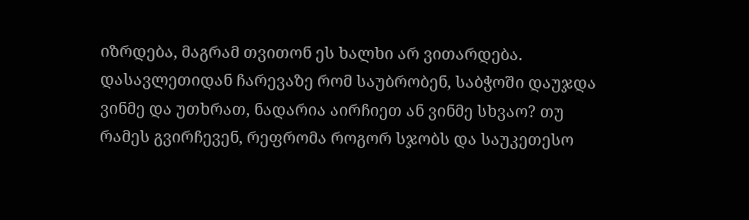იზრდება, მაგრამ თვითონ ეს ხალხი არ ვითარდება. დასავლეთიდან ჩარევაზე რომ საუბრობენ, საბჭოში დაუჯდა ვინმე და უთხრათ, ნადარია აირჩიეთ ან ვინმე სხვაო? თუ რამეს გვირჩევენ, რეფრომა როგორ სჯობს და საუკეთესო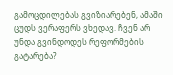გამოცდილებას გვიზიარებენ, ამაში ცუდს ვერაფერს ვხედავ. ჩვენ არ უნდა გვინდოდეს რეფორმების გატარება?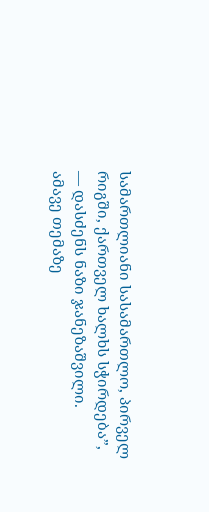სამართლიანი სასამართლო, პირველ რიგში, ქართველ ხალხს სჭირდება”, — დასძენს ნაზი ჯანეზაშვილი.
ამავე თემაზე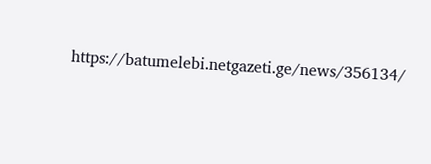https://batumelebi.netgazeti.ge/news/356134/